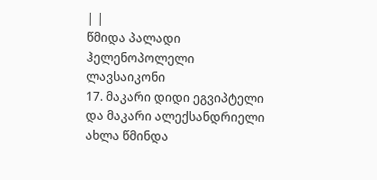| |
წმიდა პალადი ჰელენოპოლელი
ლავსაიკონი
17. მაკარი დიდი ეგვიპტელი და მაკარი ალექსანდრიელი
ახლა წმინდა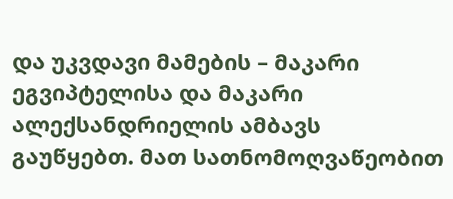და უკვდავი მამების – მაკარი ეგვიპტელისა და მაკარი ალექსანდრიელის ამბავს გაუწყებთ. მათ სათნომოღვაწეობით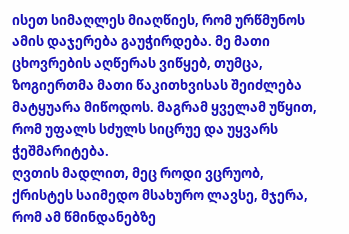ისეთ სიმაღლეს მიაღწიეს, რომ ურწმუნოს ამის დაჯერება გაუჭირდება. მე მათი ცხოვრების აღწერას ვიწყებ, თუმცა, ზოგიერთმა მათი წაკითხვისას შეიძლება მატყუარა მიწოდოს. მაგრამ ყველამ უწყით, რომ უფალს სძულს სიცრუე და უყვარს ჭეშმარიტება.
ღვთის მადლით, მეც როდი ვცრუობ, ქრისტეს საიმედო მსახურო ლავსე, მჯერა, რომ ამ წმინდანებზე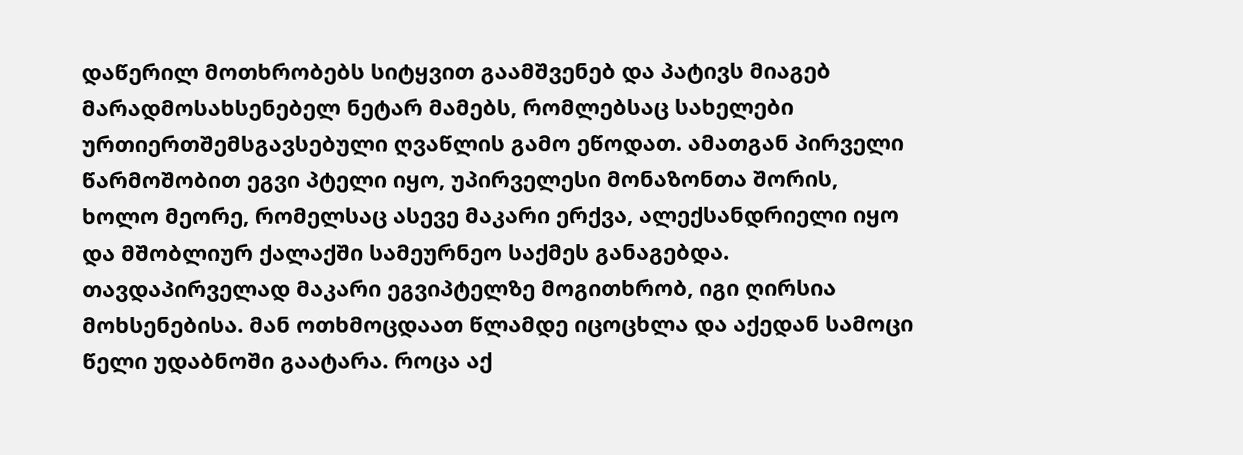დაწერილ მოთხრობებს სიტყვით გაამშვენებ და პატივს მიაგებ მარადმოსახსენებელ ნეტარ მამებს, რომლებსაც სახელები ურთიერთშემსგავსებული ღვაწლის გამო ეწოდათ. ამათგან პირველი წარმოშობით ეგვი პტელი იყო, უპირველესი მონაზონთა შორის, ხოლო მეორე, რომელსაც ასევე მაკარი ერქვა, ალექსანდრიელი იყო და მშობლიურ ქალაქში სამეურნეო საქმეს განაგებდა.
თავდაპირველად მაკარი ეგვიპტელზე მოგითხრობ, იგი ღირსია მოხსენებისა. მან ოთხმოცდაათ წლამდე იცოცხლა და აქედან სამოცი წელი უდაბნოში გაატარა. როცა აქ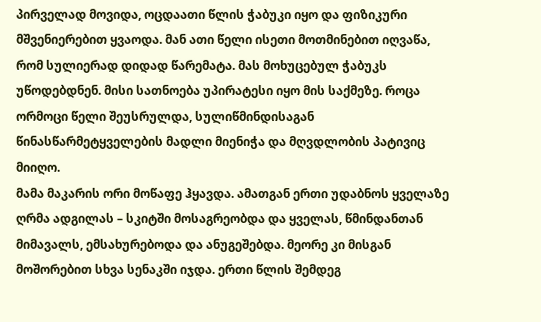პირველად მოვიდა, ოცდაათი წლის ჭაბუკი იყო და ფიზიკური მშვენიერებით ყვაოდა. მან ათი წელი ისეთი მოთმინებით იღვაწა, რომ სულიერად დიდად წარემატა. მას მოხუცებულ ჭაბუკს უწოდებდნენ. მისი სათნოება უპირატესი იყო მის საქმეზე. როცა ორმოცი წელი შეუსრულდა, სულიწმინდისაგან წინასწარმეტყველების მადლი მიენიჭა და მღვდლობის პატივიც მიიღო.
მამა მაკარის ორი მოწაფე ჰყავდა. ამათგან ერთი უდაბნოს ყველაზე ღრმა ადგილას – სკიტში მოსაგრეობდა და ყველას, წმინდანთან მიმავალს, ემსახურებოდა და ანუგეშებდა. მეორე კი მისგან მოშორებით სხვა სენაკში იჯდა. ერთი წლის შემდეგ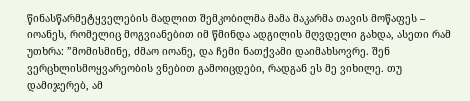წინასწარმეტყველების მადლით შემკობილმა მამა მაკარმა თავის მოწაფეს – იოანეს, რომელიც მოგვიანებით იმ წმინდა ადგილის მღვდელი გახდა, ასეთი რამ უთხრა: ”მომისმინე, ძმაო იოანე, და ჩემი ნათქვამი დაიმახსოვრე. შენ ვერცხლისმოყვარეობის ვნებით გამოიცდები, რადგან ეს მე ვიხილე. თუ დამიჯერებ, ამ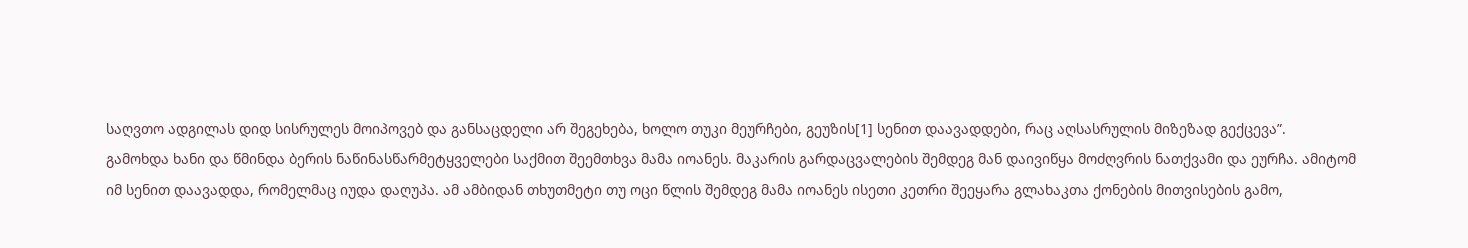საღვთო ადგილას დიდ სისრულეს მოიპოვებ და განსაცდელი არ შეგეხება, ხოლო თუკი მეურჩები, გეუზის[1] სენით დაავადდები, რაც აღსასრულის მიზეზად გექცევა”.
გამოხდა ხანი და წმინდა ბერის ნაწინასწარმეტყველები საქმით შეემთხვა მამა იოანეს. მაკარის გარდაცვალების შემდეგ მან დაივიწყა მოძღვრის ნათქვამი და ეურჩა. ამიტომ იმ სენით დაავადდა, რომელმაც იუდა დაღუპა. ამ ამბიდან თხუთმეტი თუ ოცი წლის შემდეგ მამა იოანეს ისეთი კეთრი შეეყარა გლახაკთა ქონების მითვისების გამო,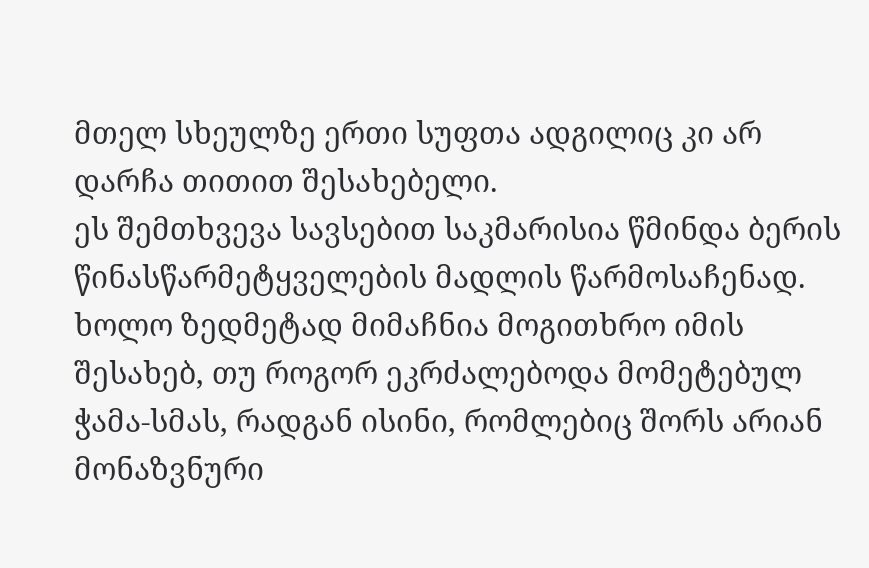მთელ სხეულზე ერთი სუფთა ადგილიც კი არ დარჩა თითით შესახებელი.
ეს შემთხვევა სავსებით საკმარისია წმინდა ბერის წინასწარმეტყველების მადლის წარმოსაჩენად. ხოლო ზედმეტად მიმაჩნია მოგითხრო იმის შესახებ, თუ როგორ ეკრძალებოდა მომეტებულ ჭამა-სმას, რადგან ისინი, რომლებიც შორს არიან მონაზვნური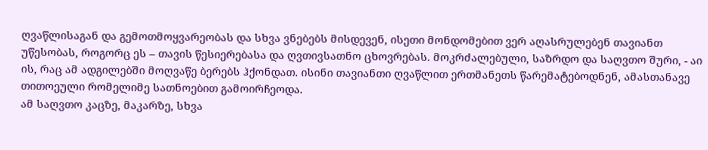ღვაწლისაგან და გემოთმოყვარეობას და სხვა ვნებებს მისდევენ, ისეთი მონდომებით ვერ აღასრულებენ თავიანთ უწესობას, როგორც ეს – თავის წესიერებასა და ღვთივსათნო ცხოვრებას. მოკრძალებული, საზრდო და საღვთო შური, - აი ის, რაც ამ ადგილებში მოღვაწე ბერებს ჰქონდათ. ისინი თავიანთი ღვაწლით ერთმანეთს წარემატებოდნენ, ამასთანავე თითოეული რომელიმე სათნოებით გამოირჩეოდა.
ამ საღვთო კაცზე, მაკარზე, სხვა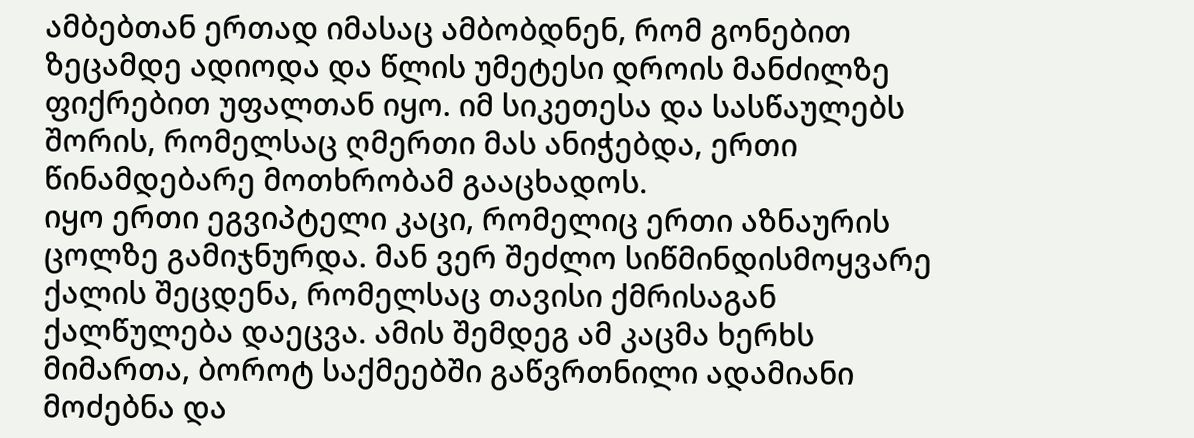ამბებთან ერთად იმასაც ამბობდნენ, რომ გონებით ზეცამდე ადიოდა და წლის უმეტესი დროის მანძილზე ფიქრებით უფალთან იყო. იმ სიკეთესა და სასწაულებს შორის, რომელსაც ღმერთი მას ანიჭებდა, ერთი წინამდებარე მოთხრობამ გააცხადოს.
იყო ერთი ეგვიპტელი კაცი, რომელიც ერთი აზნაურის ცოლზე გამიჯნურდა. მან ვერ შეძლო სიწმინდისმოყვარე ქალის შეცდენა, რომელსაც თავისი ქმრისაგან ქალწულება დაეცვა. ამის შემდეგ ამ კაცმა ხერხს მიმართა, ბოროტ საქმეებში გაწვრთნილი ადამიანი მოძებნა და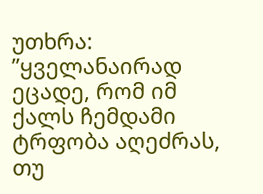უთხრა: ”ყველანაირად ეცადე, რომ იმ ქალს ჩემდამი ტრფობა აღეძრას, თუ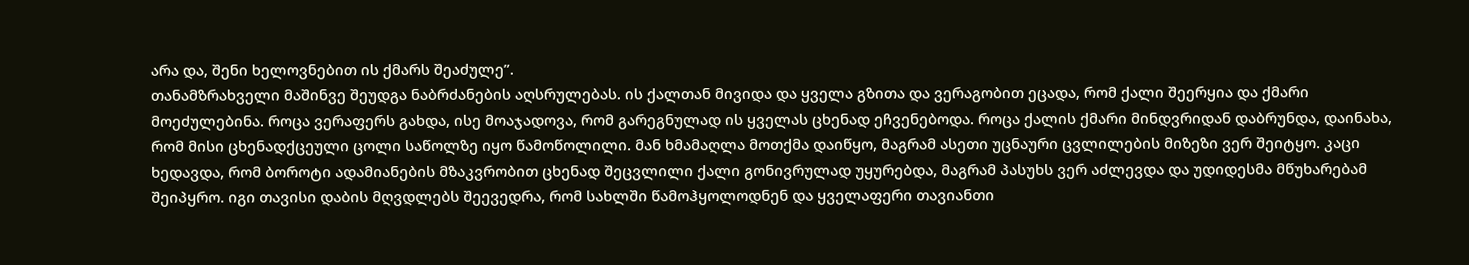არა და, შენი ხელოვნებით ის ქმარს შეაძულე”.
თანამზრახველი მაშინვე შეუდგა ნაბრძანების აღსრულებას. ის ქალთან მივიდა და ყველა გზითა და ვერაგობით ეცადა, რომ ქალი შეერყია და ქმარი მოეძულებინა. როცა ვერაფერს გახდა, ისე მოაჯადოვა, რომ გარეგნულად ის ყველას ცხენად ეჩვენებოდა. როცა ქალის ქმარი მინდვრიდან დაბრუნდა, დაინახა, რომ მისი ცხენადქცეული ცოლი საწოლზე იყო წამოწოლილი. მან ხმამაღლა მოთქმა დაიწყო, მაგრამ ასეთი უცნაური ცვლილების მიზეზი ვერ შეიტყო. კაცი ხედავდა, რომ ბოროტი ადამიანების მზაკვრობით ცხენად შეცვლილი ქალი გონივრულად უყურებდა, მაგრამ პასუხს ვერ აძლევდა და უდიდესმა მწუხარებამ შეიპყრო. იგი თავისი დაბის მღვდლებს შეევედრა, რომ სახლში წამოჰყოლოდნენ და ყველაფერი თავიანთი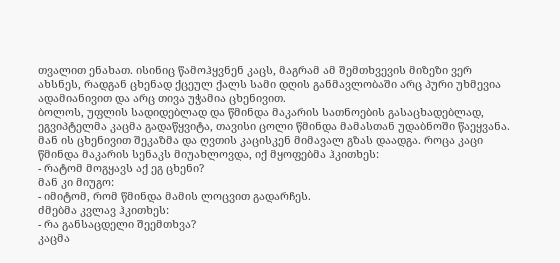თვალით ენახათ. ისინიც წამოჰყვნენ კაცს, მაგრამ ამ შემთხვევის მიზეზი ვერ ახსნეს, რადგან ცხენად ქცეულ ქალს სამი დღის განმავლობაში არც პური უხმევია ადამიანივით და არც თივა უჭამია ცხენივით.
ბოლოს, უფლის სადიდებლად და წმინდა მაკარის სათნოების გასაცხადებლად, ეგვიპტელმა კაცმა გადაწყვიტა, თავისი ცოლი წმინდა მამასთან უდაბნოში წაეყვანა. მან ის ცხენივით შეკაზმა და ღვთის კაცისკენ მიმავალ გზას დაადგა. როცა კაცი წმინდა მაკარის სენაკს მიუახლოვდა, იქ მყოფებმა ჰკითხეს:
- რატომ მოგყავს აქ ეგ ცხენი?
მან კი მიუგო:
- იმიტომ, რომ წმინდა მამის ლოცვით გადარჩეს.
ძმებმა კვლავ ჰკითხეს:
- რა განსაცდელი შეემთხვა?
კაცმა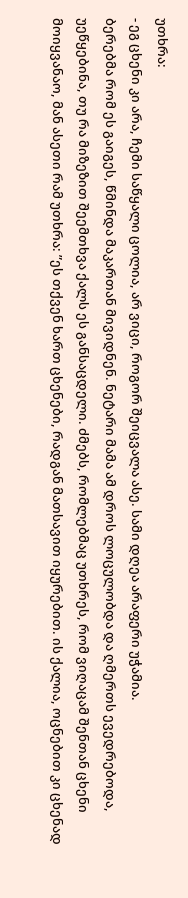უთხრა:
- ეგ ცხენი კი არა, ჩემი საწყალი ცოლია, არ ვიცი, როგორ შეიცვალა ასე. სამი დღეა არაფერი უჭამია.
ბერებმა რომ ეს გაიგეს, წმინდა მაკართან მივიდნენ. ნეტარი მამა ამ დროს ლოცულობდა და ღმერთს ევედრებოდა, უეწყებინა, თუ რა მიზეზით შეემთხვა ქალს ეს განსაცდელი. ძმებს, რომლებმაც უთხრეს, რომ ვიღაცამ შენთან ცხენი მოიყვანაო, მან ასეთი რამ უთხრა: ”ეს თქვენ ხართ ცხენები, რადგან მათსავით იყურებით. ის ქალია, ოცნებით კი ცხენად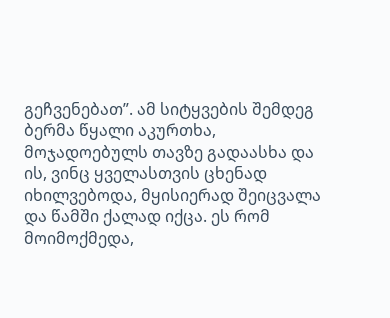გეჩვენებათ”. ამ სიტყვების შემდეგ ბერმა წყალი აკურთხა, მოჯადოებულს თავზე გადაასხა და ის, ვინც ყველასთვის ცხენად იხილვებოდა, მყისიერად შეიცვალა და წამში ქალად იქცა. ეს რომ მოიმოქმედა,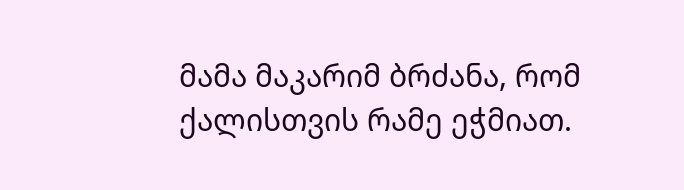მამა მაკარიმ ბრძანა, რომ ქალისთვის რამე ეჭმიათ.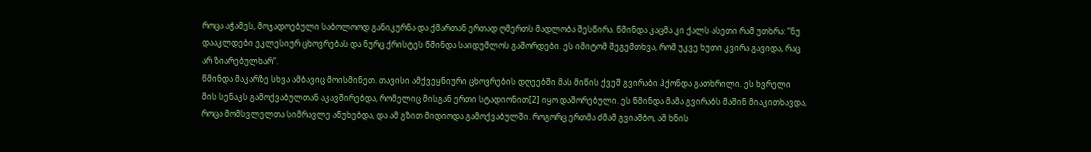როცა აჭამეს, მოჯადოებული საბოლოოდ განიკურნა და ქმართან ერთად ღმერთს მადლობა შესწირა. წმინდა კაცმა კი ქალს ასეთი რამ უთხრა: ”ნუ დააკლდები ეკლესიურ ცხოვრებას და ნურც ქრისტეს წმინდა საიდუმლოს გაშორდები. ეს იმიტომ შეგემთხვა, რომ უკვე ხუთი კვირა გავიდა, რაც არ ზიარებულხარ”.
წმინდა მაკარზე სხვა ამბავიც მოისმინეთ. თავისი ამქვეყნიური ცხოვრების დღეებში მას მიწის ქვეშ გვირაბი ჰქონდა გათხრილი. ეს ხვრელი მის სენაკს გამოქვაბულთან აკავშირებდა, რომელიც მისგან ერთი სტადიონით[2] იყო დაშორებული. ეს წმინდა მამა გვირაბს მაშინ მიაკითხავდა, როცა მომსვლელთა სიმრავლე აწუხებდა, და ამ გზით მიდიოდა გამოქვაბულში. როგორც ერთმა ძმამ გვიამბო, ამ ხნის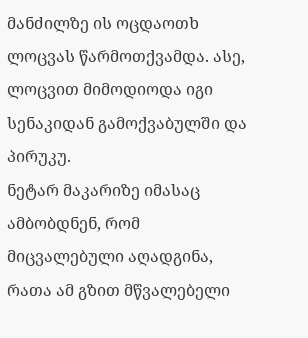მანძილზე ის ოცდაოთხ ლოცვას წარმოთქვამდა. ასე, ლოცვით მიმოდიოდა იგი სენაკიდან გამოქვაბულში და პირუკუ.
ნეტარ მაკარიზე იმასაც ამბობდნენ, რომ მიცვალებული აღადგინა, რათა ამ გზით მწვალებელი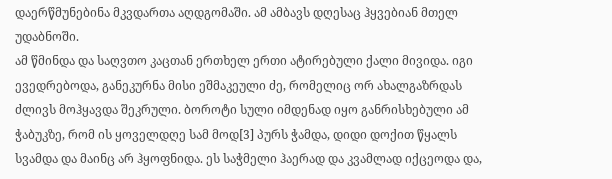დაერწმუნებინა მკვდართა აღდგომაში. ამ ამბავს დღესაც ჰყვებიან მთელ უდაბნოში.
ამ წმინდა და საღვთო კაცთან ერთხელ ერთი ატირებული ქალი მივიდა. იგი ევედრებოდა, განეკურნა მისი ეშმაკეული ძე, რომელიც ორ ახალგაზრდას ძლივს მოჰყავდა შეკრული. ბოროტი სული იმდენად იყო განრისხებული ამ ჭაბუკზე, რომ ის ყოველდღე სამ მოდ[3] პურს ჭამდა, დიდი დოქით წყალს სვამდა და მაინც არ ჰყოფნიდა. ეს საჭმელი ჰაერად და კვამლად იქცეოდა და,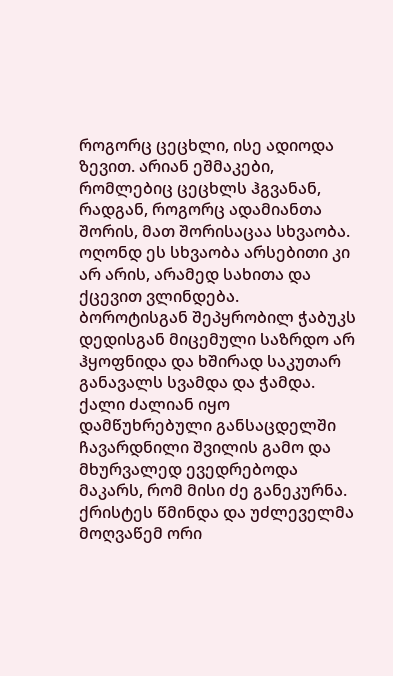როგორც ცეცხლი, ისე ადიოდა ზევით. არიან ეშმაკები, რომლებიც ცეცხლს ჰგვანან, რადგან, როგორც ადამიანთა შორის, მათ შორისაცაა სხვაობა. ოღონდ ეს სხვაობა არსებითი კი არ არის, არამედ სახითა და ქცევით ვლინდება.
ბოროტისგან შეპყრობილ ჭაბუკს დედისგან მიცემული საზრდო არ ჰყოფნიდა და ხშირად საკუთარ განავალს სვამდა და ჭამდა. ქალი ძალიან იყო დამწუხრებული განსაცდელში ჩავარდნილი შვილის გამო და მხურვალედ ევედრებოდა მაკარს, რომ მისი ძე განეკურნა. ქრისტეს წმინდა და უძლეველმა მოღვაწემ ორი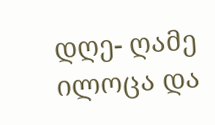დღე- ღამე ილოცა და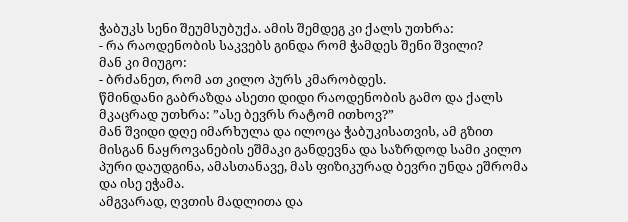ჭაბუკს სენი შეუმსუბუქა. ამის შემდეგ კი ქალს უთხრა:
- რა რაოდენობის საკვებს გინდა რომ ჭამდეს შენი შვილი?
მან კი მიუგო:
- ბრძანეთ, რომ ათ კილო პურს კმარობდეს.
წმინდანი გაბრაზდა ასეთი დიდი რაოდენობის გამო და ქალს მკაცრად უთხრა: ”ასე ბევრს რატომ ითხოვ?”
მან შვიდი დღე იმარხულა და ილოცა ჭაბუკისათვის, ამ გზით მისგან ნაყროვანების ეშმაკი განდევნა და საზრდოდ სამი კილო პური დაუდგინა, ამასთანავე, მას ფიზიკურად ბევრი უნდა ეშრომა და ისე ეჭამა.
ამგვარად, ღვთის მადლითა და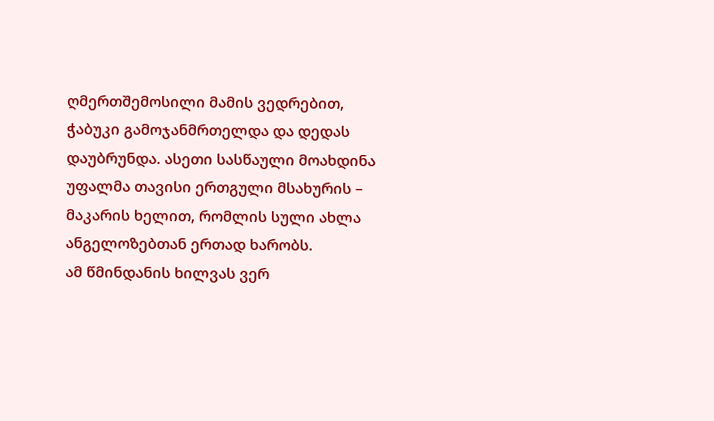ღმერთშემოსილი მამის ვედრებით, ჭაბუკი გამოჯანმრთელდა და დედას დაუბრუნდა. ასეთი სასწაული მოახდინა უფალმა თავისი ერთგული მსახურის – მაკარის ხელით, რომლის სული ახლა ანგელოზებთან ერთად ხარობს.
ამ წმინდანის ხილვას ვერ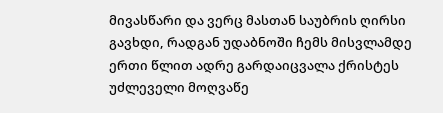მივასწარი და ვერც მასთან საუბრის ღირსი გავხდი, რადგან უდაბნოში ჩემს მისვლამდე ერთი წლით ადრე გარდაიცვალა ქრისტეს უძლეველი მოღვაწე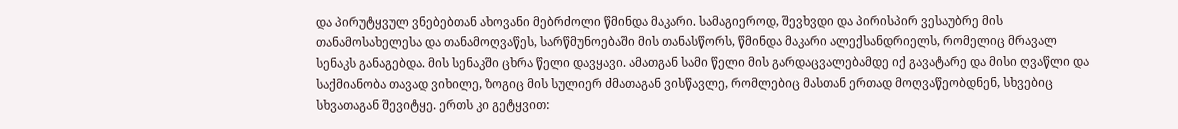და პირუტყვულ ვნებებთან ახოვანი მებრძოლი წმინდა მაკარი. სამაგიეროდ, შევხვდი და პირისპირ ვესაუბრე მის თანამოსახელესა და თანამოღვაწეს, სარწმუნოებაში მის თანასწორს, წმინდა მაკარი ალექსანდრიელს, რომელიც მრავალ სენაკს განაგებდა. მის სენაკში ცხრა წელი დავყავი. ამათგან სამი წელი მის გარდაცვალებამდე იქ გავატარე და მისი ღვაწლი და საქმიანობა თავად ვიხილე, ზოგიც მის სულიერ ძმათაგან ვისწავლე, რომლებიც მასთან ერთად მოღვაწეობდნენ, სხვებიც სხვათაგან შევიტყე. ერთს კი გეტყვით: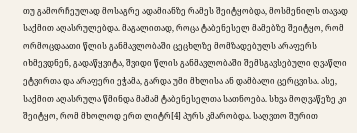თუ გამორჩეულად მოსაგრე ადამიანზე რამეს შეიტყობდა, მოსმენილს თავად საქმით აღასრულებდა. მაგალითად, როცა ტაბენესელ მამებზე შეიტყო, რომ ორმოცდაათი წლის განმავლობაში ცეცხლზე მომზადებულს არაფერს იხმევდნენ, გადაწყვიტა, შვიდი წლის განმავლობაში შემსგავსებული ღვაწლი ეტვირთა და არაფერი ეჭამა, გარდა უმი მხლისა ან დამბალი ცერცვისა. ასე, საქმით აღასრულა წმინდა მამამ ტაბენესელთა სათნოება. სხვა მოღვაწეზე კი შეიტყო, რომ მხოლოდ ერთ ლიტრ[4] პურს კმარობდა. საღვთო შურით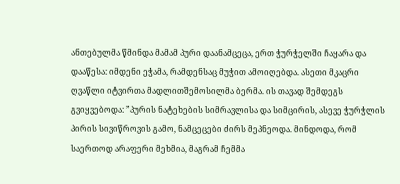ანთებულმა წმინდა მამამ პური დაანამცეცა, ერთ ჭურჭელში ჩაყარა და დააწესა: იმდენი ეჭამა, რამდენსაც მუჭით ამოიღებდა. ასეთი მკაცრი ღვაწლი იტვირთა მადლითშემოსილმა ბერმა. ის თავად შემდეგს გვიყვებოდა: ”პურის ნატეხების სიმრავლისა და სიმცირის, ასევე ჭურჭლის პირის სივიწროვის გამო, ნამცეცები ძირს მეპნეოდა. მინდოდა, რომ საერთოდ არაფერი მეხმია, მაგრამ ჩემმა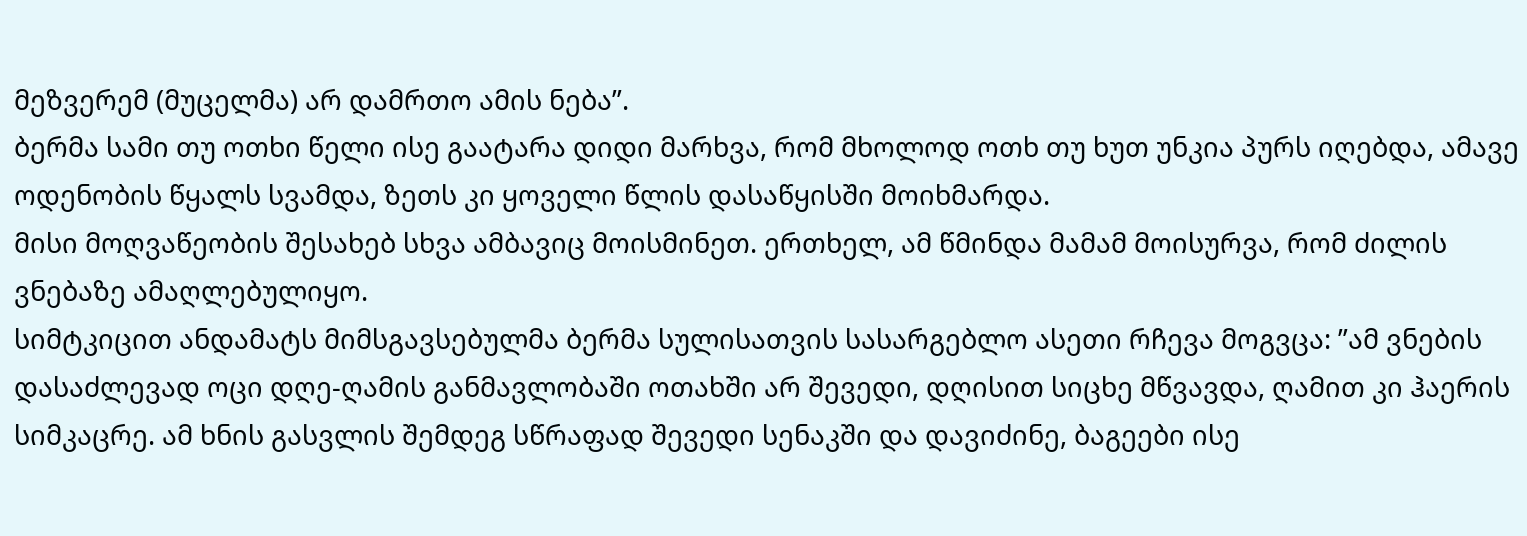მეზვერემ (მუცელმა) არ დამრთო ამის ნება”.
ბერმა სამი თუ ოთხი წელი ისე გაატარა დიდი მარხვა, რომ მხოლოდ ოთხ თუ ხუთ უნკია პურს იღებდა, ამავე ოდენობის წყალს სვამდა, ზეთს კი ყოველი წლის დასაწყისში მოიხმარდა.
მისი მოღვაწეობის შესახებ სხვა ამბავიც მოისმინეთ. ერთხელ, ამ წმინდა მამამ მოისურვა, რომ ძილის ვნებაზე ამაღლებულიყო.
სიმტკიცით ანდამატს მიმსგავსებულმა ბერმა სულისათვის სასარგებლო ასეთი რჩევა მოგვცა: ”ამ ვნების დასაძლევად ოცი დღე-ღამის განმავლობაში ოთახში არ შევედი, დღისით სიცხე მწვავდა, ღამით კი ჰაერის სიმკაცრე. ამ ხნის გასვლის შემდეგ სწრაფად შევედი სენაკში და დავიძინე, ბაგეები ისე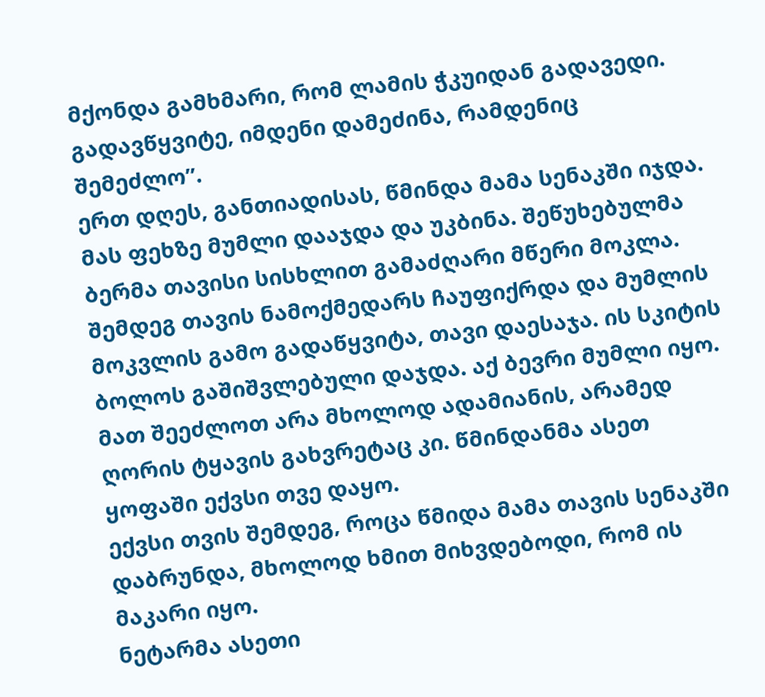მქონდა გამხმარი, რომ ლამის ჭკუიდან გადავედი. გადავწყვიტე, იმდენი დამეძინა, რამდენიც შემეძლო”.
ერთ დღეს, განთიადისას, წმინდა მამა სენაკში იჯდა. მას ფეხზე მუმლი დააჯდა და უკბინა. შეწუხებულმა ბერმა თავისი სისხლით გამაძღარი მწერი მოკლა. შემდეგ თავის ნამოქმედარს ჩაუფიქრდა და მუმლის მოკვლის გამო გადაწყვიტა, თავი დაესაჯა. ის სკიტის ბოლოს გაშიშვლებული დაჯდა. აქ ბევრი მუმლი იყო. მათ შეეძლოთ არა მხოლოდ ადამიანის, არამედ ღორის ტყავის გახვრეტაც კი. წმინდანმა ასეთ ყოფაში ექვსი თვე დაყო.
ექვსი თვის შემდეგ, როცა წმიდა მამა თავის სენაკში დაბრუნდა, მხოლოდ ხმით მიხვდებოდი, რომ ის მაკარი იყო.
ნეტარმა ასეთი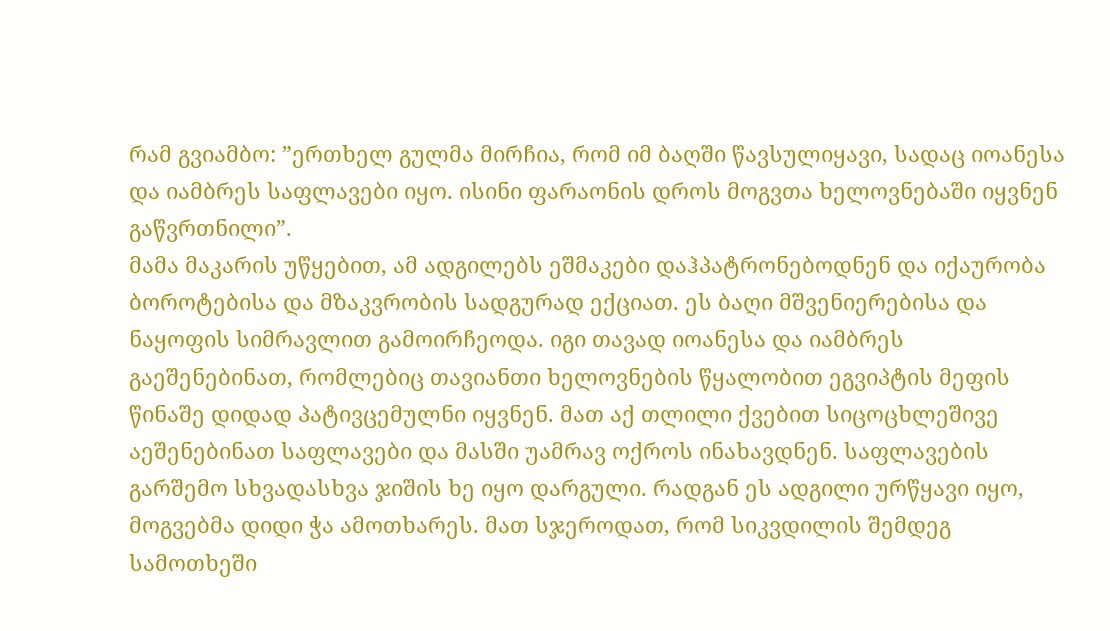რამ გვიამბო: ”ერთხელ გულმა მირჩია, რომ იმ ბაღში წავსულიყავი, სადაც იოანესა და იამბრეს საფლავები იყო. ისინი ფარაონის დროს მოგვთა ხელოვნებაში იყვნენ გაწვრთნილი”.
მამა მაკარის უწყებით, ამ ადგილებს ეშმაკები დაჰპატრონებოდნენ და იქაურობა ბოროტებისა და მზაკვრობის სადგურად ექციათ. ეს ბაღი მშვენიერებისა და ნაყოფის სიმრავლით გამოირჩეოდა. იგი თავად იოანესა და იამბრეს გაეშენებინათ, რომლებიც თავიანთი ხელოვნების წყალობით ეგვიპტის მეფის წინაშე დიდად პატივცემულნი იყვნენ. მათ აქ თლილი ქვებით სიცოცხლეშივე აეშენებინათ საფლავები და მასში უამრავ ოქროს ინახავდნენ. საფლავების გარშემო სხვადასხვა ჯიშის ხე იყო დარგული. რადგან ეს ადგილი ურწყავი იყო, მოგვებმა დიდი ჭა ამოთხარეს. მათ სჯეროდათ, რომ სიკვდილის შემდეგ სამოთხეში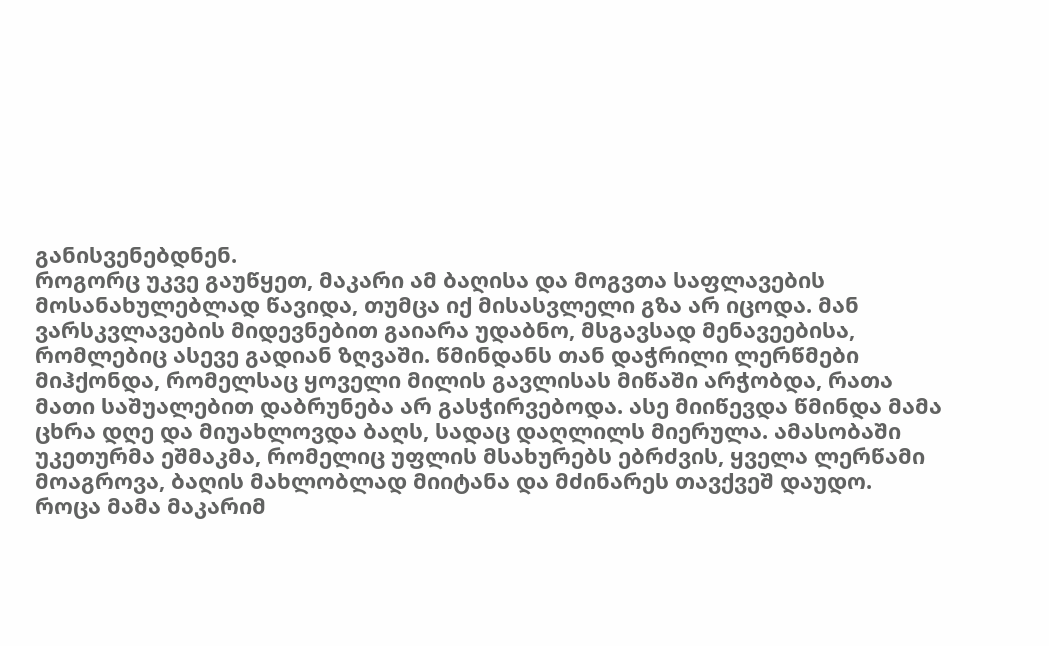განისვენებდნენ.
როგორც უკვე გაუწყეთ, მაკარი ამ ბაღისა და მოგვთა საფლავების მოსანახულებლად წავიდა, თუმცა იქ მისასვლელი გზა არ იცოდა. მან ვარსკვლავების მიდევნებით გაიარა უდაბნო, მსგავსად მენავეებისა, რომლებიც ასევე გადიან ზღვაში. წმინდანს თან დაჭრილი ლერწმები მიჰქონდა, რომელსაც ყოველი მილის გავლისას მიწაში არჭობდა, რათა მათი საშუალებით დაბრუნება არ გასჭირვებოდა. ასე მიიწევდა წმინდა მამა ცხრა დღე და მიუახლოვდა ბაღს, სადაც დაღლილს მიერულა. ამასობაში უკეთურმა ეშმაკმა, რომელიც უფლის მსახურებს ებრძვის, ყველა ლერწამი მოაგროვა, ბაღის მახლობლად მიიტანა და მძინარეს თავქვეშ დაუდო.
როცა მამა მაკარიმ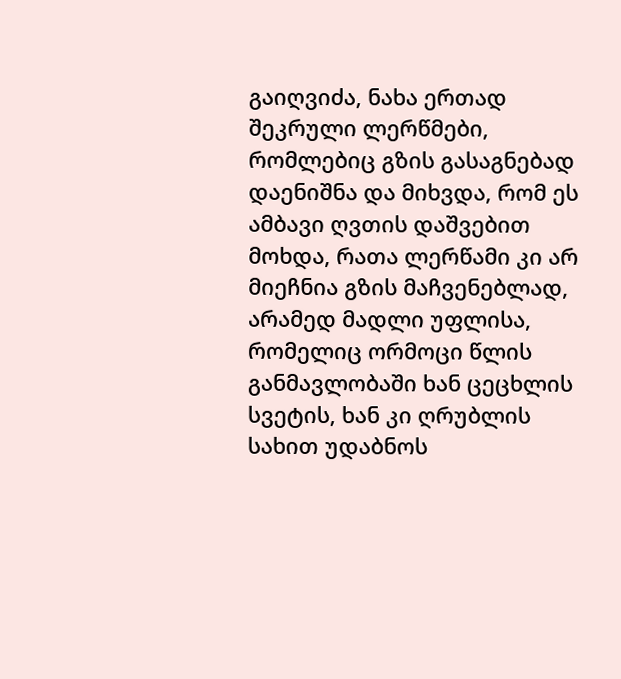გაიღვიძა, ნახა ერთად შეკრული ლერწმები, რომლებიც გზის გასაგნებად დაენიშნა და მიხვდა, რომ ეს ამბავი ღვთის დაშვებით მოხდა, რათა ლერწამი კი არ მიეჩნია გზის მაჩვენებლად, არამედ მადლი უფლისა, რომელიც ორმოცი წლის განმავლობაში ხან ცეცხლის სვეტის, ხან კი ღრუბლის სახით უდაბნოს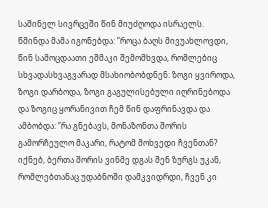საშინელ სივრცეში წინ მიუძღოდა ისრაელს.
წმინდა მამა იგონებდა: ”როცა ბაღს მივუახლოვდი, წინ სამოცდაათი ეშმაკი შემომხვდა, რომლებიც სხვადასხვაგვარად მსახიობობდნენ: ზოგი ყვიროდა, ზოგი დარბოდა, ზოგი გაგულისებული იღრინებოდა და ზოგიც ყორანივით ჩემ წინ დაფრინავდა და ამბობდა: ”რა გნებავს, მონაზონთა შორის გამორჩეულო მაკარი, რატომ მოხვედი ჩვენთან? იქნებ, ბერთა შორის ვინმე დგას შენ ზურგს უკან, რომლებთანაც უდაბნოში დამკვიდრდი, ჩვენ კი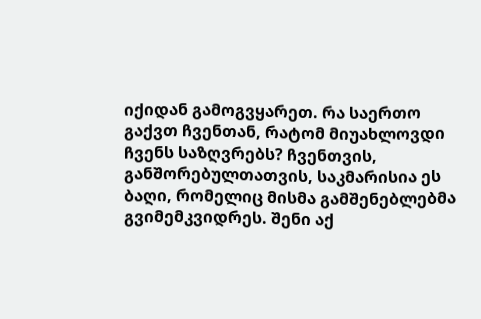იქიდან გამოგვყარეთ. რა საერთო გაქვთ ჩვენთან, რატომ მიუახლოვდი ჩვენს საზღვრებს? ჩვენთვის, განშორებულთათვის, საკმარისია ეს ბაღი, რომელიც მისმა გამშენებლებმა გვიმემკვიდრეს. შენი აქ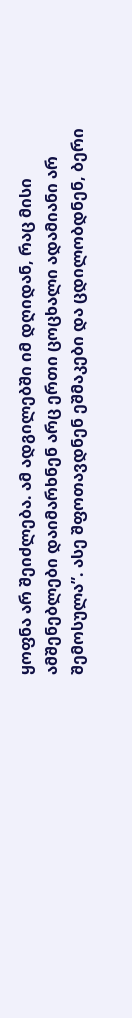ყოფნა არ შეიძლება. ამ ადგილებში იმ დღიდან, რაც მისი ამშენებლები დაიმარხნენ არც ერთი ცოცხალი ადამიანი არ შემოსულა”. ასე შფოთავდნენ ეშმაკები და ცდილობდნენ, ბერი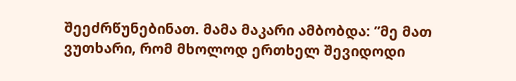შეეძრწუნებინათ. მამა მაკარი ამბობდა: ”მე მათ ვუთხარი, რომ მხოლოდ ერთხელ შევიდოდი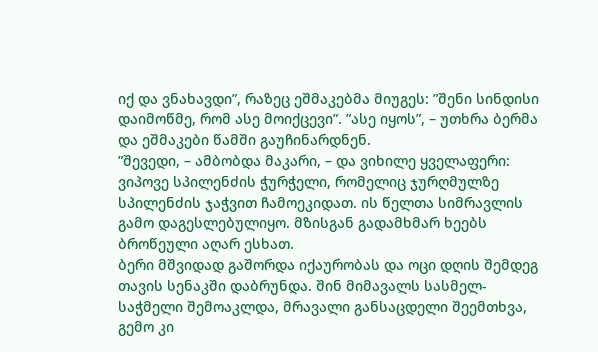იქ და ვნახავდი”, რაზეც ეშმაკებმა მიუგეს: ”შენი სინდისი დაიმოწმე, რომ ასე მოიქცევი”. ”ასე იყოს”, – უთხრა ბერმა და ეშმაკები წამში გაუჩინარდნენ.
”შევედი, – ამბობდა მაკარი, – და ვიხილე ყველაფერი: ვიპოვე სპილენძის ჭურჭელი, რომელიც ჯურღმულზე სპილენძის ჯაჭვით ჩამოეკიდათ. ის წელთა სიმრავლის გამო დაგესლებულიყო. მზისგან გადამხმარ ხეებს ბროწეული აღარ ესხათ.
ბერი მშვიდად გაშორდა იქაურობას და ოცი დღის შემდეგ თავის სენაკში დაბრუნდა. შინ მიმავალს სასმელ-საჭმელი შემოაკლდა, მრავალი განსაცდელი შეემთხვა, გემო კი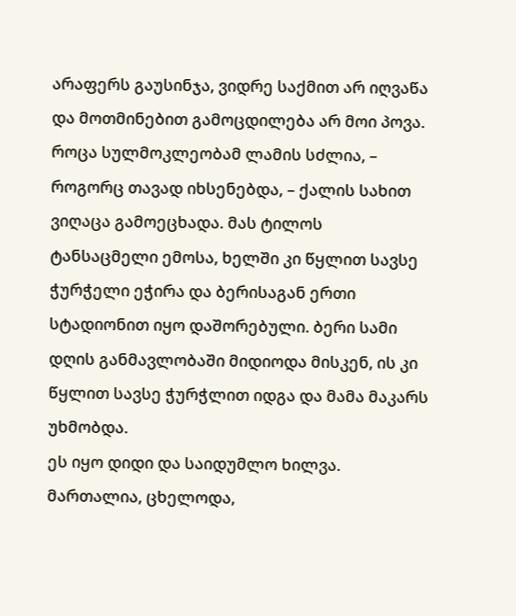არაფერს გაუსინჯა, ვიდრე საქმით არ იღვაწა და მოთმინებით გამოცდილება არ მოი პოვა. როცა სულმოკლეობამ ლამის სძლია, – როგორც თავად იხსენებდა, – ქალის სახით ვიღაცა გამოეცხადა. მას ტილოს ტანსაცმელი ემოსა, ხელში კი წყლით სავსე ჭურჭელი ეჭირა და ბერისაგან ერთი სტადიონით იყო დაშორებული. ბერი სამი დღის განმავლობაში მიდიოდა მისკენ, ის კი წყლით სავსე ჭურჭლით იდგა და მამა მაკარს უხმობდა.
ეს იყო დიდი და საიდუმლო ხილვა. მართალია, ცხელოდა,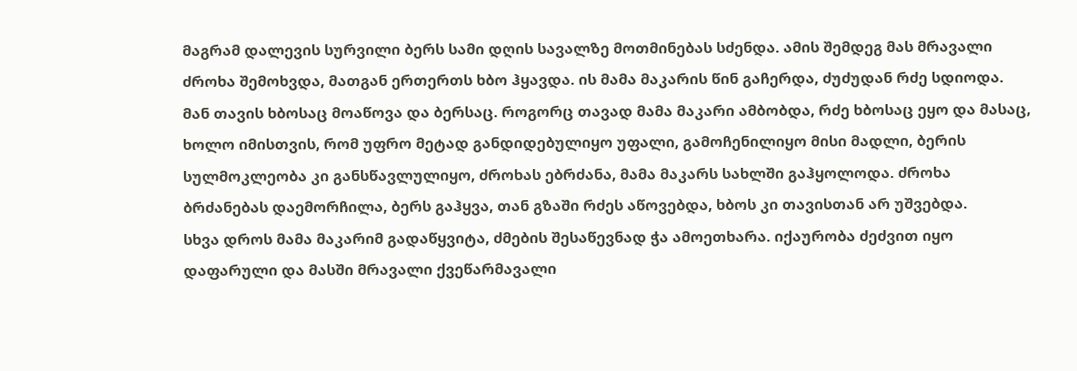მაგრამ დალევის სურვილი ბერს სამი დღის სავალზე მოთმინებას სძენდა. ამის შემდეგ მას მრავალი ძროხა შემოხვდა, მათგან ერთერთს ხბო ჰყავდა. ის მამა მაკარის წინ გაჩერდა, ძუძუდან რძე სდიოდა. მან თავის ხბოსაც მოაწოვა და ბერსაც. როგორც თავად მამა მაკარი ამბობდა, რძე ხბოსაც ეყო და მასაც, ხოლო იმისთვის, რომ უფრო მეტად განდიდებულიყო უფალი, გამოჩენილიყო მისი მადლი, ბერის სულმოკლეობა კი განსწავლულიყო, ძროხას ებრძანა, მამა მაკარს სახლში გაჰყოლოდა. ძროხა ბრძანებას დაემორჩილა, ბერს გაჰყვა, თან გზაში რძეს აწოვებდა, ხბოს კი თავისთან არ უშვებდა.
სხვა დროს მამა მაკარიმ გადაწყვიტა, ძმების შესაწევნად ჭა ამოეთხარა. იქაურობა ძეძვით იყო დაფარული და მასში მრავალი ქვეწარმავალი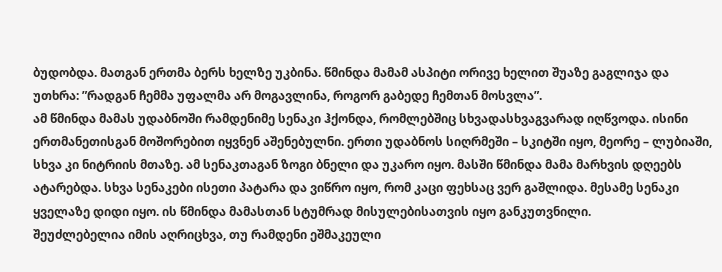ბუდობდა. მათგან ერთმა ბერს ხელზე უკბინა. წმინდა მამამ ასპიტი ორივე ხელით შუაზე გაგლიჯა და უთხრა: ”რადგან ჩემმა უფალმა არ მოგავლინა, როგორ გაბედე ჩემთან მოსვლა”.
ამ წმინდა მამას უდაბნოში რამდენიმე სენაკი ჰქონდა, რომლებშიც სხვადასხვაგვარად იღწვოდა. ისინი ერთმანეთისგან მოშორებით იყვნენ აშენებულნი. ერთი უდაბნოს სიღრმეში – სკიტში იყო, მეორე – ლუბიაში, სხვა კი ნიტრიის მთაზე. ამ სენაკთაგან ზოგი ბნელი და უკარო იყო. მასში წმინდა მამა მარხვის დღეებს ატარებდა. სხვა სენაკები ისეთი პატარა და ვიწრო იყო, რომ კაცი ფეხსაც ვერ გაშლიდა. მესამე სენაკი ყველაზე დიდი იყო. ის წმინდა მამასთან სტუმრად მისულებისათვის იყო განკუთვნილი.
შეუძლებელია იმის აღრიცხვა, თუ რამდენი ეშმაკეული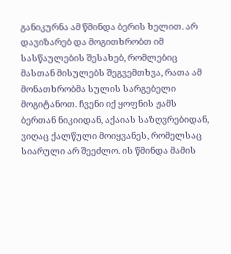განიკურნა ამ წმინდა ბერის ხელით. არ დავიზარებ და მოგითხრობთ იმ სასწაულების შესახებ, რომლებიც მასთან მისულებს შეგვემთხვა, რათა ამ მონათხრობმა სულის სარგებელი მოგიტანოთ. ჩვენი იქ ყოფნის ჟამს ბერთან ნიკიიდან, აქაიას საზღვრებიდან, ვიღაც ქალწული მოიყვანეს, რომელსაც სიარული არ შეეძლო. ის წმინდა მამის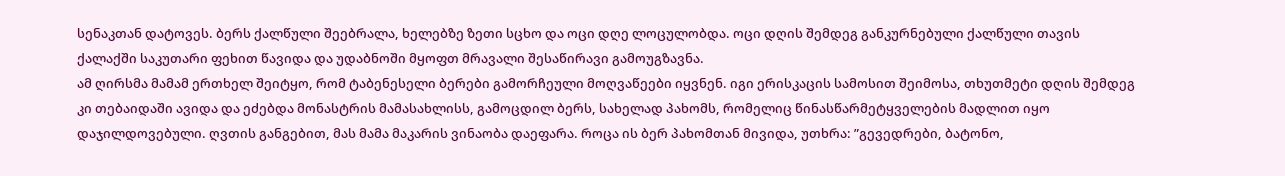სენაკთან დატოვეს. ბერს ქალწული შეებრალა, ხელებზე ზეთი სცხო და ოცი დღე ლოცულობდა. ოცი დღის შემდეგ განკურნებული ქალწული თავის ქალაქში საკუთარი ფეხით წავიდა და უდაბნოში მყოფთ მრავალი შესაწირავი გამოუგზავნა.
ამ ღირსმა მამამ ერთხელ შეიტყო, რომ ტაბენესელი ბერები გამორჩეული მოღვაწეები იყვნენ. იგი ერისკაცის სამოსით შეიმოსა, თხუთმეტი დღის შემდეგ კი თებაიდაში ავიდა და ეძებდა მონასტრის მამასახლისს, გამოცდილ ბერს, სახელად პახომს, რომელიც წინასწარმეტყველების მადლით იყო დაჯილდოვებული. ღვთის განგებით, მას მამა მაკარის ვინაობა დაეფარა. როცა ის ბერ პახომთან მივიდა, უთხრა: ”გევედრები, ბატონო,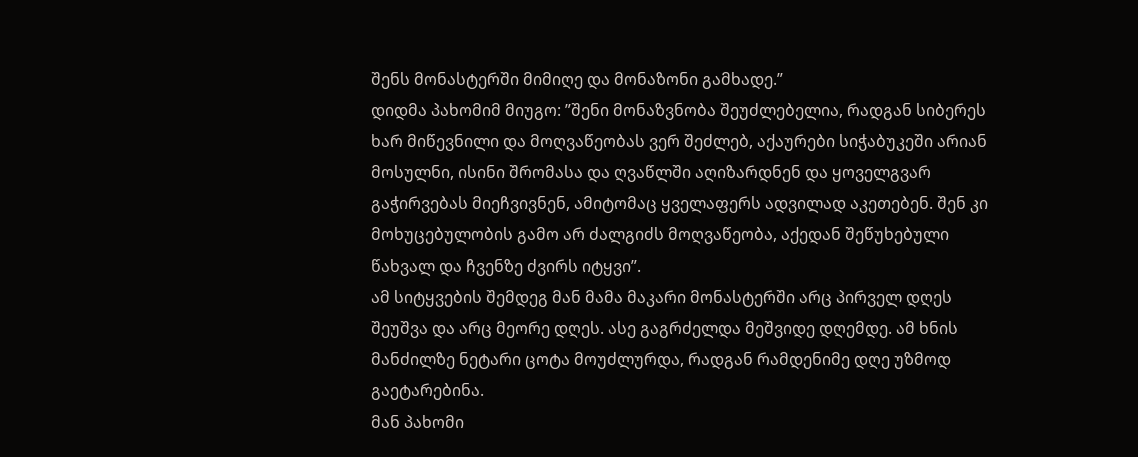შენს მონასტერში მიმიღე და მონაზონი გამხადე.”
დიდმა პახომიმ მიუგო: ”შენი მონაზვნობა შეუძლებელია, რადგან სიბერეს ხარ მიწევნილი და მოღვაწეობას ვერ შეძლებ, აქაურები სიჭაბუკეში არიან მოსულნი, ისინი შრომასა და ღვაწლში აღიზარდნენ და ყოველგვარ გაჭირვებას მიეჩვივნენ, ამიტომაც ყველაფერს ადვილად აკეთებენ. შენ კი მოხუცებულობის გამო არ ძალგიძს მოღვაწეობა, აქედან შეწუხებული წახვალ და ჩვენზე ძვირს იტყვი”.
ამ სიტყვების შემდეგ მან მამა მაკარი მონასტერში არც პირველ დღეს შეუშვა და არც მეორე დღეს. ასე გაგრძელდა მეშვიდე დღემდე. ამ ხნის მანძილზე ნეტარი ცოტა მოუძლურდა, რადგან რამდენიმე დღე უზმოდ გაეტარებინა.
მან პახომი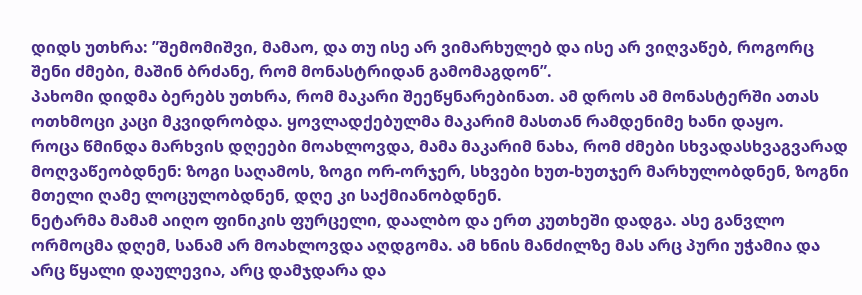დიდს უთხრა: ”შემომიშვი, მამაო, და თუ ისე არ ვიმარხულებ და ისე არ ვიღვაწებ, როგორც შენი ძმები, მაშინ ბრძანე, რომ მონასტრიდან გამომაგდონ”.
პახომი დიდმა ბერებს უთხრა, რომ მაკარი შეეწყნარებინათ. ამ დროს ამ მონასტერში ათას ოთხმოცი კაცი მკვიდრობდა. ყოვლადქებულმა მაკარიმ მასთან რამდენიმე ხანი დაყო.
როცა წმინდა მარხვის დღეები მოახლოვდა, მამა მაკარიმ ნახა, რომ ძმები სხვადასხვაგვარად მოღვაწეობდნენ: ზოგი საღამოს, ზოგი ორ-ორჯერ, სხვები ხუთ-ხუთჯერ მარხულობდნენ, ზოგნი მთელი ღამე ლოცულობდნენ, დღე კი საქმიანობდნენ.
ნეტარმა მამამ აიღო ფინიკის ფურცელი, დაალბო და ერთ კუთხეში დადგა. ასე განვლო ორმოცმა დღემ, სანამ არ მოახლოვდა აღდგომა. ამ ხნის მანძილზე მას არც პური უჭამია და არც წყალი დაულევია, არც დამჯდარა და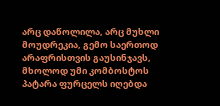არც დაწოლილა, არც მუხლი მოუდრეკია, გემო საერთოდ არაფრისთვის გაუსინჯავს, მხოლოდ უმი კომბოსტოს პატარა ფურცელს იღებდა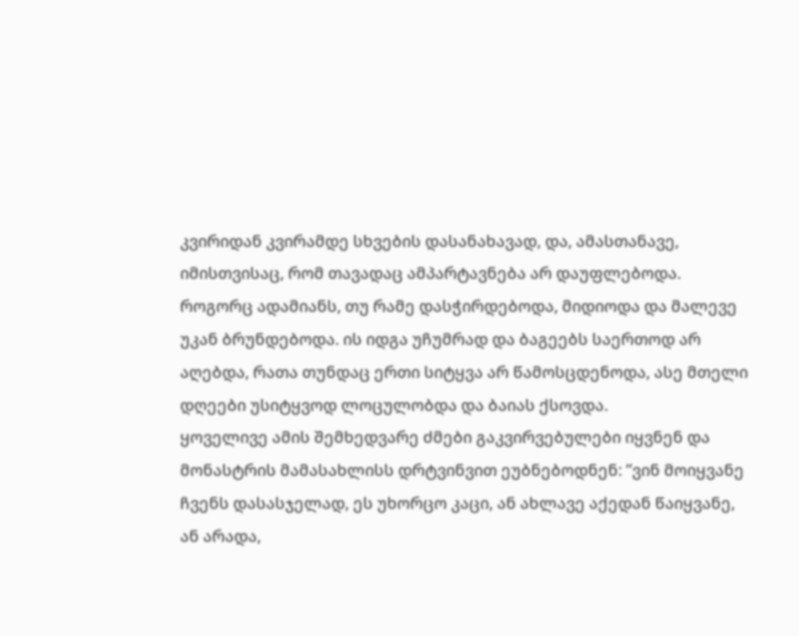კვირიდან კვირამდე სხვების დასანახავად, და, ამასთანავე, იმისთვისაც, რომ თავადაც ამპარტავნება არ დაუფლებოდა. როგორც ადამიანს, თუ რამე დასჭირდებოდა, მიდიოდა და მალევე უკან ბრუნდებოდა. ის იდგა უჩუმრად და ბაგეებს საერთოდ არ აღებდა, რათა თუნდაც ერთი სიტყვა არ წამოსცდენოდა, ასე მთელი დღეები უსიტყვოდ ლოცულობდა და ბაიას ქსოვდა.
ყოველივე ამის შემხედვარე ძმები გაკვირვებულები იყვნენ და მონასტრის მამასახლისს დრტვინვით ეუბნებოდნენ: ”ვინ მოიყვანე ჩვენს დასასჯელად, ეს უხორცო კაცი, ან ახლავე აქედან წაიყვანე, ან არადა,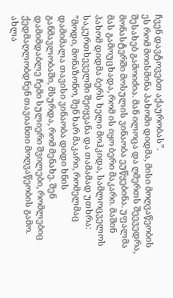ჩვენ დავტოვებთ აქაურობას”.
ეს რომ მოისმინა პახომი დიდმა, მისი მოღვაწეობის შესახებ გამოიძია. მან ილოცა და ღმერთს შეევედრა, მონასტერში მოსულის ვინაობა ეუწყებინა. უფალმა მას გამოუცხადა, რომ ის იყო ბერი მაკარი. მაშინ პახომ დიდმა ბერს ხელი მოჰკიდა, სამლოცველოს საკურთხეველში შეიყვანა და თამამად უთხრა: ”მოდი, მონაზონო, შენ ხარ მაკარი, რომელმაც დამიმალა თავისი ვინაობა დიდი ხნის განმავლობაში, მსურდა, რომ მენახე. შენ დამიმდაბლე ჩემი სულიერი შვილები, რომლებიც ქედმაღლობდნენ თავიანთი მოღვაწეობის გამო. ახლა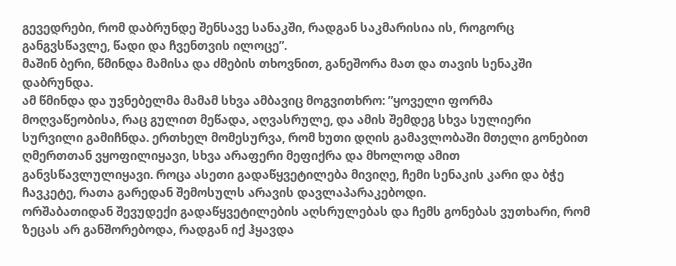გევედრები, რომ დაბრუნდე შენსავე სანაკში, რადგან საკმარისია ის, როგორც განგვსწავლე, წადი და ჩვენთვის ილოცე”.
მაშინ ბერი, წმინდა მამისა და ძმების თხოვნით, განეშორა მათ და თავის სენაკში დაბრუნდა.
ამ წმინდა და უვნებელმა მამამ სხვა ამბავიც მოგვითხრო: ”ყოველი ფორმა მოღვაწეობისა, რაც გულით მეწადა, აღვასრულე, და ამის შემდეგ სხვა სულიერი სურვილი გამიჩნდა. ერთხელ მომესურვა, რომ ხუთი დღის გამავლობაში მთელი გონებით ღმერთთან ვყოფილიყავი, სხვა არაფერი მეფიქრა და მხოლოდ ამით განვსწავლულიყავი. როცა ასეთი გადაწყვეტილება მივიღე, ჩემი სენაკის კარი და ბჭე ჩავკეტე, რათა გარედან შემოსულს არავის დავლაპარაკებოდი.
ორშაბათიდან შევუდექი გადაწყვეტილების აღსრულებას და ჩემს გონებას ვუთხარი, რომ ზეცას არ განშორებოდა, რადგან იქ ჰყავდა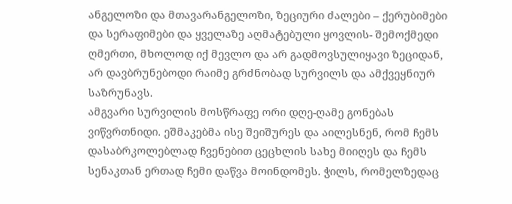ანგელოზი და მთავარანგელოზი, ზეციური ძალები – ქერუბიმები და სერაფიმები და ყველაზე აღმატებული ყოვლის- შემოქმედი ღმერთი, მხოლოდ იქ მევლო და არ გადმოვსულიყავი ზეციდან, არ დავბრუნებოდი რაიმე გრძნობად სურვილს და ამქვეყნიურ საზრუნავს.
ამგვარი სურვილის მოსწრაფე ორი დღე-ღამე გონებას ვიწვრთნიდი. ეშმაკებმა ისე შეიშურეს და აილესნენ, რომ ჩემს დასაბრკოლებლად ჩვენებით ცეცხლის სახე მიიღეს და ჩემს სენაკთან ერთად ჩემი დაწვა მოინდომეს. ჭილს, რომელზედაც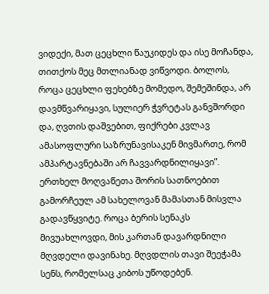ვიდექი, მათ ცეცხლი წაუკიდეს და ისე მოჩანდა, თითქოს მეც მთლიანად ვიწვოდი. ბოლოს, როცა ცეცხლი ფეხებზე მომედო, შემეშინდა, არ დავმწვარიყავი, სულიერ ჭვრეტას განვშორდი და, ღვთის დაშვებით, ფიქრები კვლავ ამასოფლური საზრუნავისაკენ მივმართე, რომ ამპარტავნებაში არ ჩავვარდნილიყავი”.
ერთხელ მოღვაწეთა შორის სათნოებით გამორჩეულ ამ სახელოვან მამასთან მისვლა გადავწყვიტე. როცა ბერის სენაკს მივუახლოვდი, მის კართან დავარდნილი მღვდელი დავინახე. მღვდლის თავი შეეჭამა სენს, რომელსაც კიბოს უწოდებენ.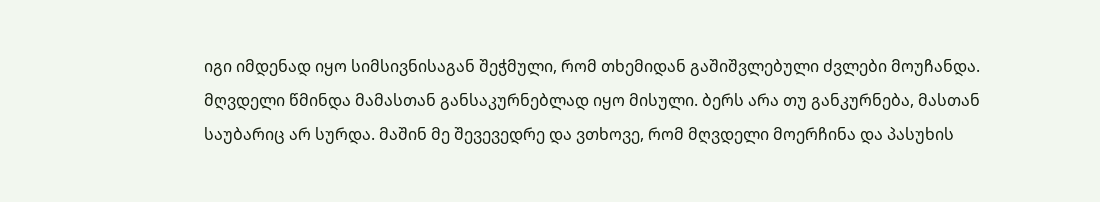იგი იმდენად იყო სიმსივნისაგან შეჭმული, რომ თხემიდან გაშიშვლებული ძვლები მოუჩანდა. მღვდელი წმინდა მამასთან განსაკურნებლად იყო მისული. ბერს არა თუ განკურნება, მასთან საუბარიც არ სურდა. მაშინ მე შევევედრე და ვთხოვე, რომ მღვდელი მოერჩინა და პასუხის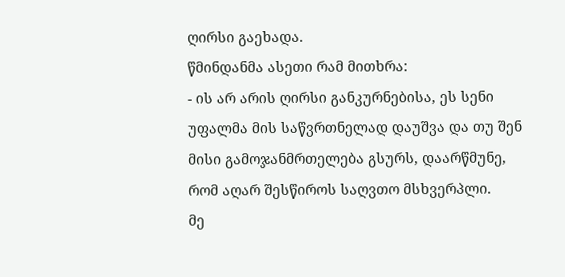ღირსი გაეხადა.
წმინდანმა ასეთი რამ მითხრა:
- ის არ არის ღირსი განკურნებისა, ეს სენი უფალმა მის საწვრთნელად დაუშვა და თუ შენ მისი გამოჯანმრთელება გსურს, დაარწმუნე, რომ აღარ შესწიროს საღვთო მსხვერპლი.
მე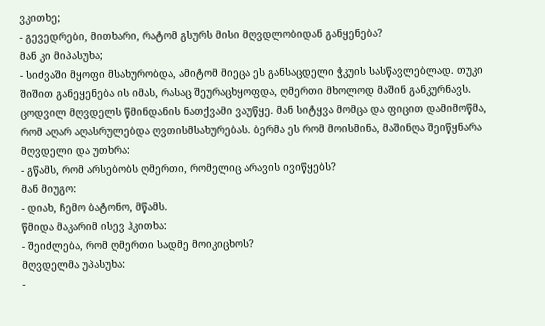ვკითხე;
- გევედრები, მითხარი, რატომ გსურს მისი მღვდლობიდან განყენება?
მან კი მიპასუხა;
- სიძვაში მყოფი მსახურობდა, ამიტომ მიეცა ეს განსაცდელი ჭკუის სასწავლებლად. თუკი შიშით განეყენება ის იმას, რასაც შეურაცხყოფდა, ღმერთი მხოლოდ მაშინ განკურნავს.
ცოდვილ მღვდელს წმინდანის ნათქვამი ვაუწყე. მან სიტყვა მომცა და ფიცით დამიმოწმა, რომ აღარ აღასრულებდა ღვთისმსახურებას. ბერმა ეს რომ მოისმინა, მაშინღა შეიწყნარა მღვდელი და უთხრა:
- გწამს, რომ არსებობს ღმერთი, რომელიც არავის ივიწყებს?
მან მიუგო:
- დიახ, ჩემო ბატონო, მწამს.
წმიდა მაკარიმ ისევ ჰკითხა:
- შეიძლება, რომ ღმერთი სადმე მოიკიცხოს?
მღვდელმა უპასუხა:
-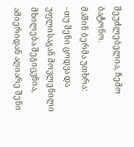შეუძლებელია, ჩემო ბატონო.
მაშინ ბერმა უთხრა:
- თუ შენი ცოდვა და უფლისაგან მოვლენილი მხილება შეგიცვნია, ამიერიდან აღიარე შენი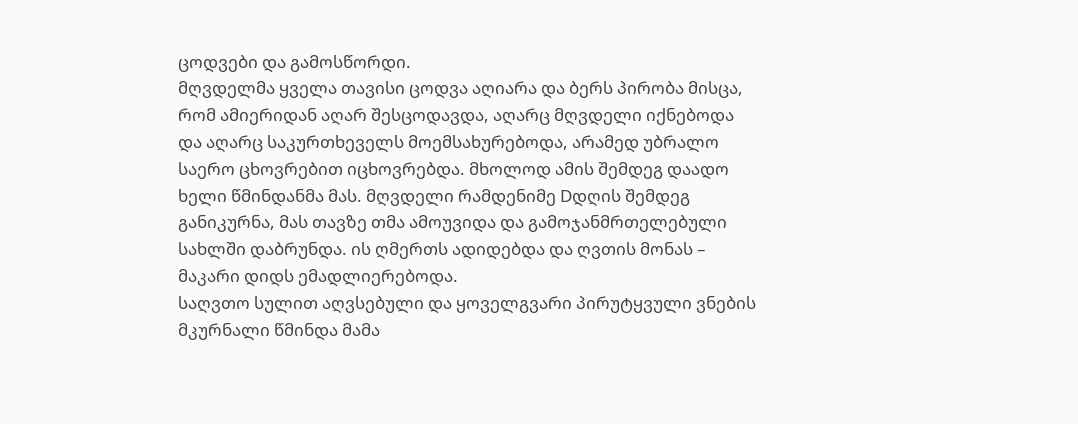ცოდვები და გამოსწორდი.
მღვდელმა ყველა თავისი ცოდვა აღიარა და ბერს პირობა მისცა, რომ ამიერიდან აღარ შესცოდავდა, აღარც მღვდელი იქნებოდა და აღარც საკურთხეველს მოემსახურებოდა, არამედ უბრალო საერო ცხოვრებით იცხოვრებდა. მხოლოდ ამის შემდეგ დაადო ხელი წმინდანმა მას. მღვდელი რამდენიმე Dდღის შემდეგ განიკურნა, მას თავზე თმა ამოუვიდა და გამოჯანმრთელებული სახლში დაბრუნდა. ის ღმერთს ადიდებდა და ღვთის მონას – მაკარი დიდს ემადლიერებოდა.
საღვთო სულით აღვსებული და ყოველგვარი პირუტყვული ვნების მკურნალი წმინდა მამა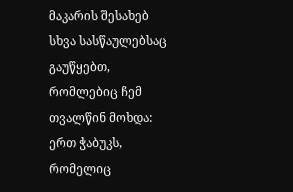მაკარის შესახებ სხვა სასწაულებსაც გაუწყებთ, რომლებიც ჩემ თვალწინ მოხდა: ერთ ჭაბუკს, რომელიც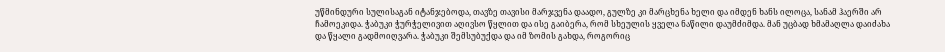უწმინდური სულისაგან იტანჯებოდა, თავზე თავისი მარჯვენა დაადო, გულზე კი მარცხენა ხელი და იმდენ ხანს ილოცა, სანამ ჰაერში არ ჩამოეკიდა. ჭაბუკი ჭურჭელივით აღივსო წყლით და ისე გაიბერა, რომ სხეულის ყველა ნაწილი დაუმძიმდა. მან უცბად ხმამაღლა დაიძახა და წყალი გადმოიღვარა. ჭაბუკი შემსუბუქდა და იმ ზომის გახდა, როგორიც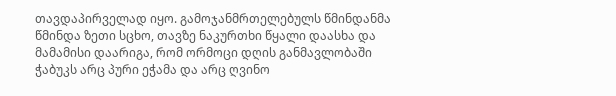თავდაპირველად იყო. გამოჯანმრთელებულს წმინდანმა წმინდა ზეთი სცხო, თავზე ნაკურთხი წყალი დაასხა და მამამისი დაარიგა, რომ ორმოცი დღის განმავლობაში ჭაბუკს არც პური ეჭამა და არც ღვინო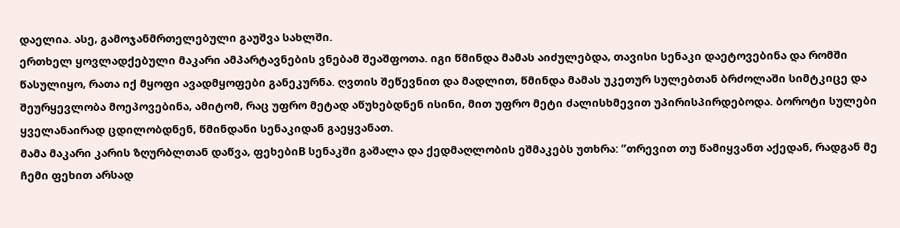დაელია. ასე, გამოჯანმრთელებული გაუშვა სახლში.
ერთხელ ყოვლადქებული მაკარი ამპარტავნების ვნებამ შეაშფოთა. იგი წმინდა მამას აიძულებდა, თავისი სენაკი დაეტოვებინა და რომში წასულიყო, რათა იქ მყოფი ავადმყოფები განეკურნა. ღვთის შეწევნით და მადლით, წმინდა მამას უკეთურ სულებთან ბრძოლაში სიმტკიცე და შეურყევლობა მოეპოვებინა, ამიტომ, რაც უფრო მეტად აწუხებდნენ ისინი, მით უფრო მეტი ძალისხმევით უპირისპირდებოდა. ბოროტი სულები ყველანაირად ცდილობდნენ, წმინდანი სენაკიდან გაეყვანათ.
მამა მაკარი კარის ზღურბლთან დაწვა, ფეხებიB სენაკში გაშალა და ქედმაღლობის ეშმაკებს უთხრა: ”თრევით თუ წამიყვანთ აქედან, რადგან მე ჩემი ფეხით არსად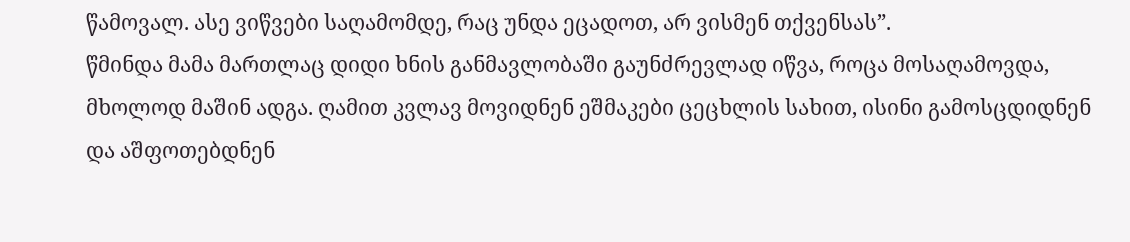წამოვალ. ასე ვიწვები საღამომდე, რაც უნდა ეცადოთ, არ ვისმენ თქვენსას”.
წმინდა მამა მართლაც დიდი ხნის განმავლობაში გაუნძრევლად იწვა, როცა მოსაღამოვდა, მხოლოდ მაშინ ადგა. ღამით კვლავ მოვიდნენ ეშმაკები ცეცხლის სახით, ისინი გამოსცდიდნენ და აშფოთებდნენ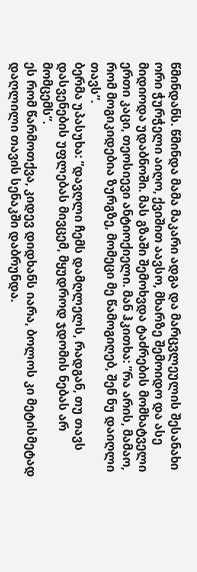წმინდანს. წმინდა მამა მაკარი ადგა და მარცვლეულის შესანახი ორი ჭურჭელი აიღო, ქვიშით აავსო, მხარზე შემოიდო და ასე მიდიოდა უდაბნოში. მას გზაში შემოხვდა ტაძრების მომხატველი ერთი კაცი, თეოსიევი ანტიოქიელი. მან ჰკითხა: ”რა არის, მამაო, რომ მოგიკიდებია ზურგზე, მომეცი მე წამოგიღებ, შენ ნუ დაიღლი თავს”.
ბერმა უპასუხა: ”დავღლი ჩემს დამღლელს, რადგან, თუ თავს დასვენების უფლებას მივცემ, მყუდროდ ჯდომის ნებას არ მომცემს”.
ეს რომ წარმოთქვა, კიდევ დიდხანს იარა, ბოლოს კი მეტისმეტად დაღლილი თავის სენაკში დაბრუნდა.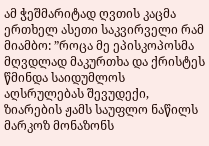ამ ჭეშმარიტად ღვთის კაცმა ერთხელ ასეთი საკვირველი რამ მიამბო: ”როცა მე ეპისკოპოსმა მღვდლად მაკურთხა და ქრისტეს წმინდა საიდუმლოს აღსრულებას შევუდექი, ზიარების ჟამს საუფლო ნაწილს მარკოზ მონაზონს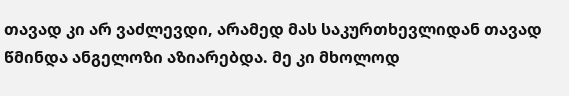თავად კი არ ვაძლევდი, არამედ მას საკურთხევლიდან თავად წმინდა ანგელოზი აზიარებდა. მე კი მხოლოდ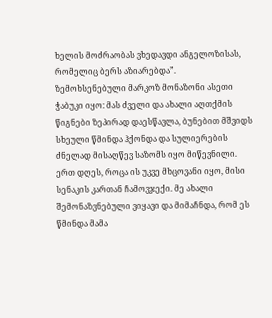ხელის მოძრაობას ვხედავდი ანგელოზისას, რომელიც ბერს აზიარებდა”.
ზემოხსენებული მარკოზ მონაზონი ასეთი ჭაბუკი იყო: მას ძველი და ახალი აღთქმის წიგნები ზეპირად დაესწავლა, ბუნებით მშვიდს სხეული წმინდა ჰქონდა და სულიერების ძნელად მისაღწევ საზომს იყო მიწევნილი.
ერთ დღეს, როცა ის უკვე მხცოვანი იყო, მისი სენაკის კართან ჩამოვჯექი. მე ახალი შემონაზვნებული ვიყავი და მიმაჩნდა, რომ ეს წმინდა მამა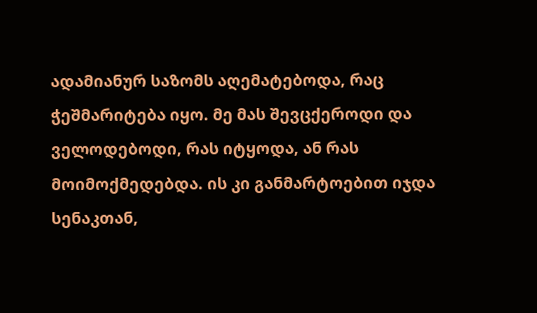ადამიანურ საზომს აღემატებოდა, რაც ჭეშმარიტება იყო. მე მას შევცქეროდი და ველოდებოდი, რას იტყოდა, ან რას მოიმოქმედებდა. ის კი განმარტოებით იჯდა სენაკთან,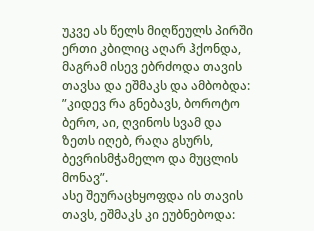უკვე ას წელს მიღწეულს პირში ერთი კბილიც აღარ ჰქონდა, მაგრამ ისევ ებრძოდა თავის თავსა და ეშმაკს და ამბობდა: ”კიდევ რა გნებავს, ბოროტო ბერო, აი, ღვინოს სვამ და ზეთს იღებ, რაღა გსურს, ბევრისმჭამელო და მუცლის მონავ”.
ასე შეურაცხყოფდა ის თავის თავს, ეშმაკს კი ეუბნებოდა: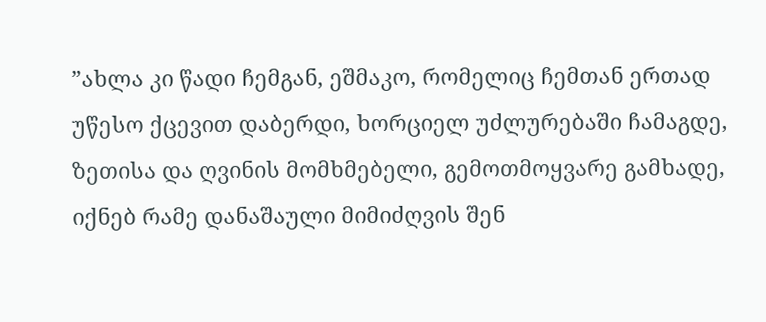”ახლა კი წადი ჩემგან, ეშმაკო, რომელიც ჩემთან ერთად უწესო ქცევით დაბერდი, ხორციელ უძლურებაში ჩამაგდე, ზეთისა და ღვინის მომხმებელი, გემოთმოყვარე გამხადე, იქნებ რამე დანაშაული მიმიძღვის შენ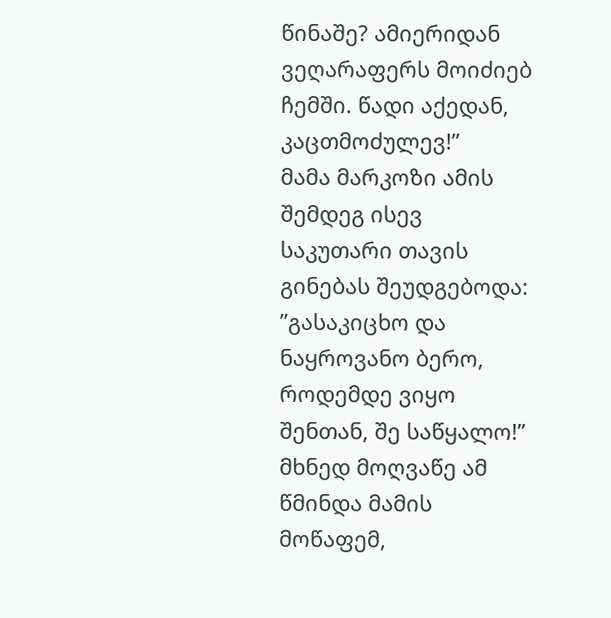წინაშე? ამიერიდან ვეღარაფერს მოიძიებ ჩემში. წადი აქედან, კაცთმოძულევ!”
მამა მარკოზი ამის შემდეგ ისევ საკუთარი თავის გინებას შეუდგებოდა: ”გასაკიცხო და ნაყროვანო ბერო, როდემდე ვიყო შენთან, შე საწყალო!”
მხნედ მოღვაწე ამ წმინდა მამის მოწაფემ,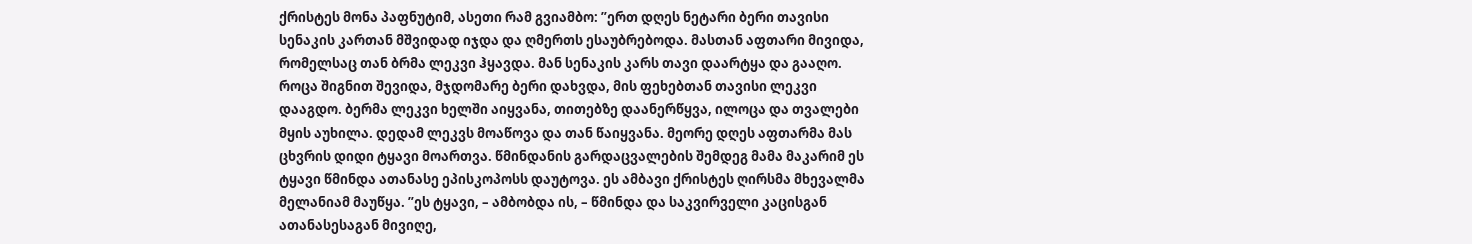ქრისტეს მონა პაფნუტიმ, ასეთი რამ გვიამბო: ”ერთ დღეს ნეტარი ბერი თავისი სენაკის კართან მშვიდად იჯდა და ღმერთს ესაუბრებოდა. მასთან აფთარი მივიდა, რომელსაც თან ბრმა ლეკვი ჰყავდა. მან სენაკის კარს თავი დაარტყა და გააღო. როცა შიგნით შევიდა, მჯდომარე ბერი დახვდა, მის ფეხებთან თავისი ლეკვი დააგდო. ბერმა ლეკვი ხელში აიყვანა, თითებზე დაანერწყვა, ილოცა და თვალები მყის აუხილა. დედამ ლეკვს მოაწოვა და თან წაიყვანა. მეორე დღეს აფთარმა მას ცხვრის დიდი ტყავი მოართვა. წმინდანის გარდაცვალების შემდეგ მამა მაკარიმ ეს ტყავი წმინდა ათანასე ეპისკოპოსს დაუტოვა. ეს ამბავი ქრისტეს ღირსმა მხევალმა მელანიამ მაუწყა. ”ეს ტყავი, – ამბობდა ის, – წმინდა და საკვირველი კაცისგან ათანასესაგან მივიღე,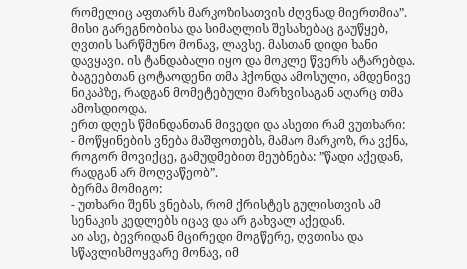რომელიც აფთარს მარკოზისათვის ძღვნად მიერთმია”.
მისი გარეგნობისა და სიმაღლის შესახებაც გაუწყებ, ღვთის სარწმუნო მონავ, ლავსე. მასთან დიდი ხანი დავყავი. ის ტანდაბალი იყო და მოკლე წვერს ატარებდა. ბაგეებთან ცოტაოდენი თმა ჰქონდა ამოსული, ამდენივე ნიკაპზე, რადგან მომეტებული მარხვისაგან აღარც თმა ამოსდიოდა.
ერთ დღეს წმინდანთან მივედი და ასეთი რამ ვუთხარი:
- მოწყინების ვნება მაშფოთებს, მამაო მარკოზ, რა ვქნა, როგორ მოვიქცე, გამუდმებით მეუბნება: ”წადი აქედან, რადგან არ მოღვაწეობ”.
ბერმა მომიგო:
- უთხარი შენს ვნებას, რომ ქრისტეს გულისთვის ამ სენაკის კედლებს იცავ და არ გახვალ აქედან.
აი ასე, ბევრიდან მცირედი მოგწერე, ღვთისა და სწავლისმოყვარე მონავ, იმ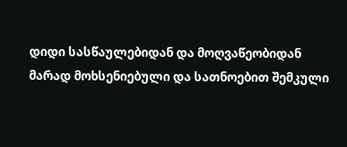დიდი სასწაულებიდან და მოღვაწეობიდან მარად მოხსენიებული და სათნოებით შემკული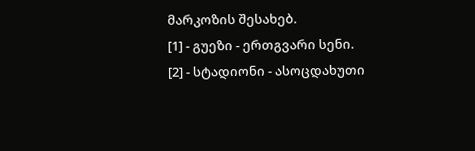მარკოზის შესახებ.
[1] - გუეზი - ერთგვარი სენი.
[2] - სტადიონი - ასოცდახუთი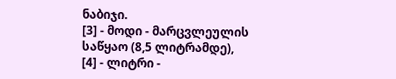ნაბიჯი.
[3] - მოდი - მარცვლეულის საწყაო (8,5 ლიტრამდე),
[4] - ლიტრი -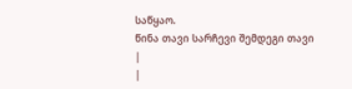საწყაო.
წინა თავი სარჩევი შემდეგი თავი
|
|